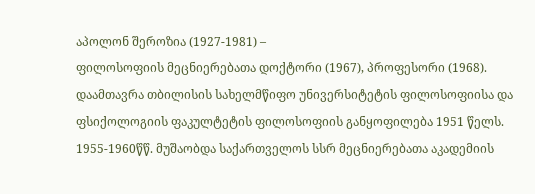აპოლონ შეროზია (1927-1981) –
ფილოსოფიის მეცნიერებათა დოქტორი (1967), პროფესორი (1968).
დაამთავრა თბილისის სახელმწიფო უნივერსიტეტის ფილოსოფიისა და ფსიქოლოგიის ფაკულტეტის ფილოსოფიის განყოფილება 1951 წელს. 1955-1960წწ. მუშაობდა საქართველოს სსრ მეცნიერებათა აკადემიის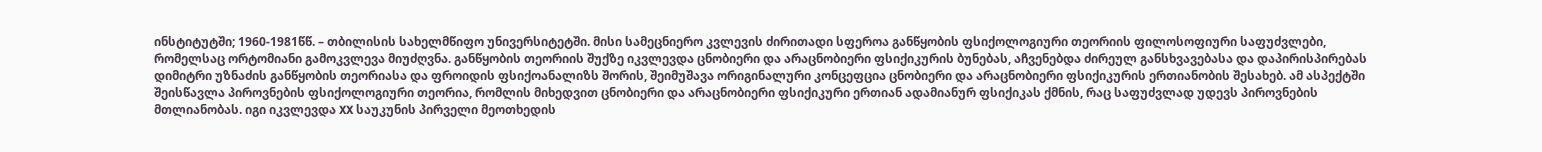ინსტიტუტში; 1960-1981წწ. – თბილისის სახელმწიფო უნივერსიტეტში. მისი სამეცნიერო კვლევის ძირითადი სფეროა განწყობის ფსიქოლოგიური თეორიის ფილოსოფიური საფუძვლები, რომელსაც ორტომიანი გამოკვლევა მიუძღვნა. განწყობის თეორიის შუქზე იკვლევდა ცნობიერი და არაცნობიერი ფსიქიკურის ბუნებას, აჩვენებდა ძირეულ განსხვავებასა და დაპირისპირებას დიმიტრი უზნაძის განწყობის თეორიასა და ფროიდის ფსიქოანალიზს შორის, შეიმუშავა ორიგინალური კონცეფცია ცნობიერი და არაცნობიერი ფსიქიკურის ერთიანობის შესახებ. ამ ასპექტში შეისწავლა პიროვნების ფსიქოლოგიური თეორია, რომლის მიხედვით ცნობიერი და არაცნობიერი ფსიქიკური ერთიან ადამიანურ ფსიქიკას ქმნის, რაც საფუძვლად უდევს პიროვნების მთლიანობას. იგი იკვლევდა XX საუკუნის პირველი მეოთხედის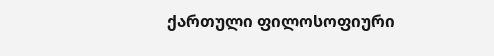ქართული ფილოსოფიური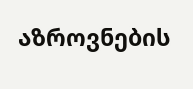აზროვნების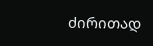ძირითად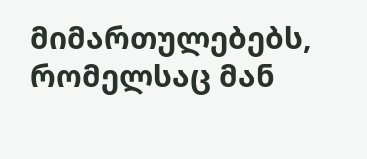მიმართულებებს, რომელსაც მან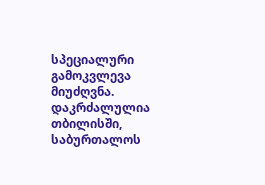სპეციალური გამოკვლევა მიუძღვნა.
დაკრძალულია თბილისში, საბურთალოს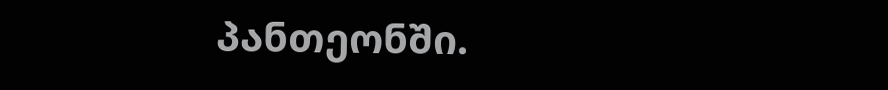პანთეონში.